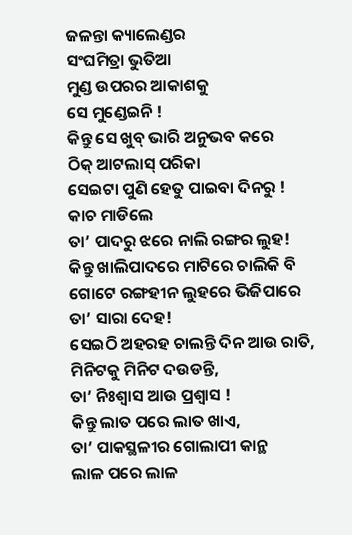ଜଳନ୍ତା କ୍ୟାଲେଣ୍ଡର
ସଂଘମିତ୍ରା ଭୁତିଆ
ମୁଣ୍ଡ ଉପରର ଆକାଶକୁ
ସେ ମୁଣ୍ଡେଇନି !
କିନ୍ତୁ ସେ ଖୁବ୍ ଭାରି ଅନୁଭବ କରେ
ଠିକ୍ ଆଟଲାସ୍ ପରିକା
ସେଇଟା ପୁଣି ହେତୁ ପାଇବା ଦିନରୁ !
କାଚ ମାଡିଲେ
ତା’ ପାଦରୁ ଝରେ ନାଲି ରଙ୍ଗର ଲୁହ!
କିନ୍ତୁ ଖାଲିପାଦରେ ମାଟିରେ ଚାଲିକି ବି
ଗୋଟେ ରଙ୍ଗହୀନ ଲୁହରେ ଭିଜିପାରେ
ତା’ ସାରା ଦେହ!
ସେଇଠି ଅହରହ ଚାଲନ୍ତି ଦିନ ଆଉ ରାତି,
ମିନିଟକୁ ମିନିଟ ଦଉଡନ୍ତି,
ତା’ ନିଃଶ୍ୱାସ ଆଉ ପ୍ରଶ୍ଵାସ !
କିନ୍ତୁ ଲାତ ପରେ ଲାତ ଖାଏ,
ତା’ ପାକସ୍ଥଳୀର ଗୋଲାପୀ କାନ୍ଥ
ଲାଳ ପରେ ଲାଳ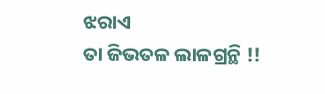ଝରାଏ
ତା ଜିଭତଳ ଲାଳଗ୍ରନ୍ଥି !!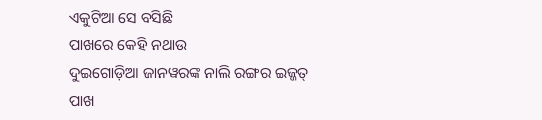ଏକୁଟିଆ ସେ ବସିଛି
ପାଖରେ କେହି ନଥାଉ
ଦୁଇଗୋଡ଼ିଆ ଜାନୱରଙ୍କ ନାଲି ରଙ୍ଗର ଇଜ୍ଜତ୍
ପାଖ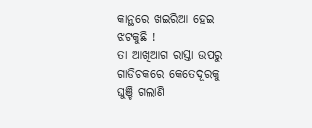କାନ୍ଥରେ ଖଇରିଆ ହେଇ ଝଟକୁଛି !
ତା ଆଖିଆଗ ରାସ୍ତା ଉପରୁ
ଗାଡିଚକରେ କେତେଦୂରକୁ
ଘୁଞ୍ଚି ଗଲାଣି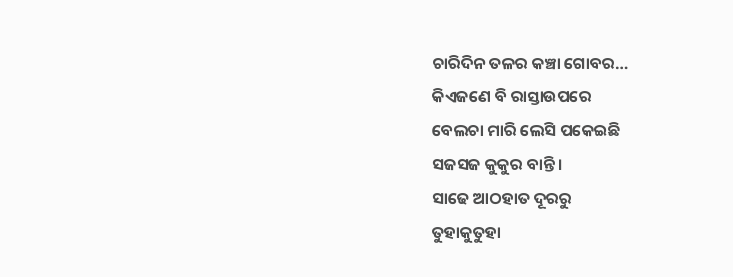ଚାରିଦିନ ତଳର କଞ୍ଚା ଗୋବର…
କିଏଜଣେ ବି ରାସ୍ତାଉପରେ
ବେଲଚା ମାରି ଲେସି ପକେଇଛି
ସଜସଜ କୁକୁର ବାନ୍ତି ।
ସାଢେ ଆଠହାତ ଦୂରରୁ
ତୁହାକୁତୁହା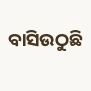ବାସିଉଠୁଛି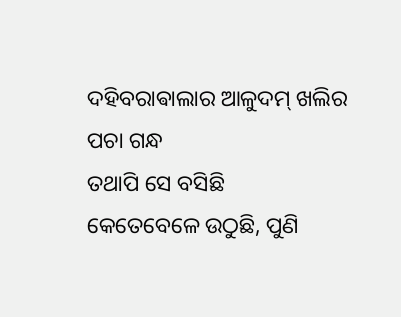ଦହିବରାଵାଲାର ଆଳୁଦମ୍ ଖଲିର ପଚା ଗନ୍ଧ
ତଥାପି ସେ ବସିଛି
କେତେବେଳେ ଉଠୁଛି, ପୁଣି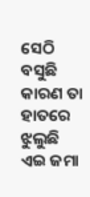ସେଠି ବସୁଛି
କାରଣ ତା ହାତରେ ଝୁଲୁଛି
ଏଇ ଜମା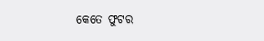କେତେ ଫୁଟର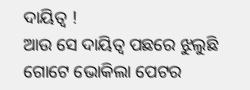ଦାୟିତ୍ୱ !
ଆଉ ସେ ଦାୟିତ୍ୱ ପଛରେ ଝୁଲୁଛି
ଗୋଟେ ଭୋକିଲା ପେଟର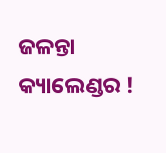ଜଳନ୍ତା କ୍ୟାଲେଣ୍ଡର !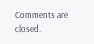Comments are closed.